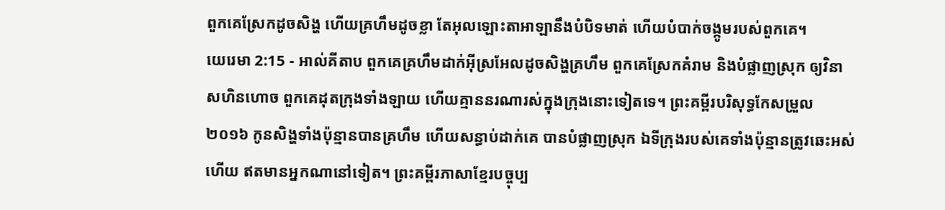ពួកគេស្រែកដូចសិង្ហ ហើយគ្រហឹមដូចខ្លា តែអុលឡោះតាអាឡានឹងបំបិទមាត់ ហើយបំបាក់ចង្កូមរបស់ពួកគេ។
យេរេមា 2:15 - អាល់គីតាប ពួកគេគ្រហឹមដាក់អ៊ីស្រអែលដូចសិង្ហគ្រហឹម ពួកគេស្រែកគំរាម និងបំផ្លាញស្រុក ឲ្យវិនាសហិនហោច ពួកគេដុតក្រុងទាំងឡាយ ហើយគ្មាននរណារស់ក្នុងក្រុងនោះទៀតទេ។ ព្រះគម្ពីរបរិសុទ្ធកែសម្រួល ២០១៦ កូនសិង្ហទាំងប៉ុន្មានបានគ្រហឹម ហើយសន្ធាប់ដាក់គេ បានបំផ្លាញស្រុក ឯទីក្រុងរបស់គេទាំងប៉ុន្មានត្រូវឆេះអស់ហើយ ឥតមានអ្នកណានៅទៀត។ ព្រះគម្ពីរភាសាខ្មែរបច្ចុប្ប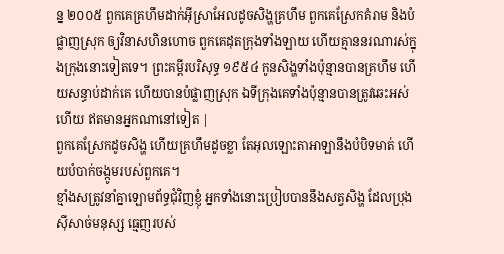ន្ន ២០០៥ ពួកគេគ្រហឹមដាក់អ៊ីស្រាអែលដូចសិង្ហគ្រហឹម ពួកគេស្រែកគំរាម និងបំផ្លាញស្រុក ឲ្យវិនាសហិនហោច ពួកគេដុតក្រុងទាំងឡាយ ហើយគ្មាននរណារស់ក្នុងក្រុងនោះទៀតទេ។ ព្រះគម្ពីរបរិសុទ្ធ ១៩៥៤ កូនសិង្ហទាំងប៉ុន្មានបានគ្រហឹម ហើយសន្ធាប់ដាក់គេ ហើយបានបំផ្លាញស្រុក ឯទីក្រុងគេទាំងប៉ុន្មានបានត្រូវឆេះអស់ហើយ ឥតមានអ្នកណានៅទៀត |
ពួកគេស្រែកដូចសិង្ហ ហើយគ្រហឹមដូចខ្លា តែអុលឡោះតាអាឡានឹងបំបិទមាត់ ហើយបំបាក់ចង្កូមរបស់ពួកគេ។
ខ្មាំងសត្រូវនាំគ្នាឡោមព័ទ្ធជុំវិញខ្ញុំ អ្នកទាំងនោះប្រៀបបាននឹងសត្វសិង្ហ ដែលប្រុងស៊ីសាច់មនុស្ស ធ្មេញរបស់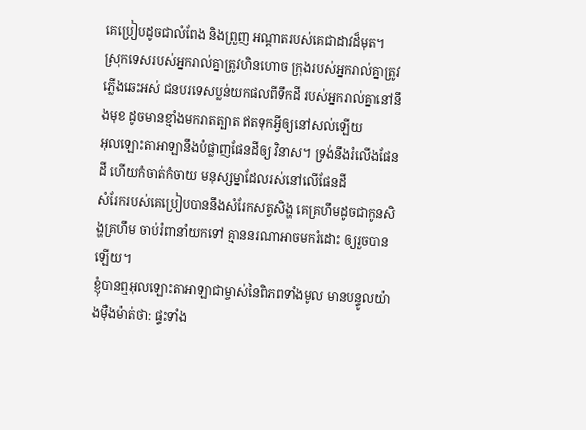គេប្រៀបដូចជាលំពែង និងព្រួញ អណ្ដាតរបស់គេជាដាវដ៏មុត។
ស្រុកទេសរបស់អ្នករាល់គ្នាត្រូវហិនហោច ក្រុងរបស់អ្នករាល់គ្នាត្រូវភ្លើងឆេះអស់ ជនបរទេសប្លន់យកផលពីទឹកដី របស់អ្នករាល់គ្នានៅនឹងមុខ ដូចមានខ្មាំងមករាតត្បាត ឥតទុកអ្វីឲ្យនៅសល់ឡើយ
អុលឡោះតាអាឡានឹងបំផ្លាញផែនដីឲ្យ វិនាស។ ទ្រង់នឹងរំលើងផែនដី ហើយកំចាត់កំចាយ មនុស្សម្នាដែលរស់នៅលើផែនដី
សំរែករបស់គេប្រៀបបាននឹងសំរែកសត្វសិង្ហ គេគ្រហឹមដូចជាកូនសិង្ហគ្រហឹម ចាប់រំពានាំយកទៅ គ្មាននរណាអាចមករំដោះ ឲ្យរួចបានឡើយ។
ខ្ញុំបានឮអុលឡោះតាអាឡាជាម្ចាស់នៃពិភពទាំងមូល មានបន្ទូលយ៉ាងម៉ឺងម៉ាត់ថា: ផ្ទះទាំង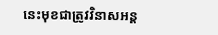នេះមុខជាត្រូវវិនាសអន្ត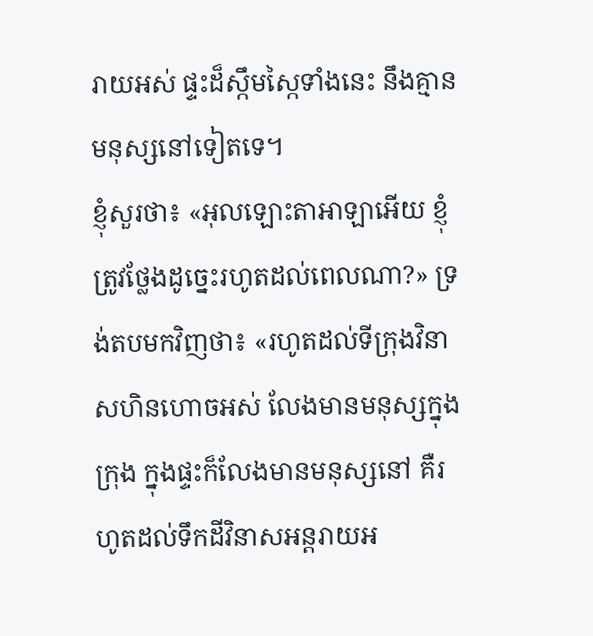រាយអស់ ផ្ទះដ៏ស្កឹមស្កៃទាំងនេះ នឹងគ្មានមនុស្សនៅទៀតទេ។
ខ្ញុំសួរថា៖ «អុលឡោះតាអាឡាអើយ ខ្ញុំត្រូវថ្លែងដូច្នេះរហូតដល់ពេលណា?» ទ្រង់តបមកវិញថា៖ «រហូតដល់ទីក្រុងវិនាសហិនហោចអស់ លែងមានមនុស្សក្នុងក្រុង ក្នុងផ្ទះក៏លែងមានមនុស្សនៅ គឺរហូតដល់ទឹកដីវិនាសអន្តរាយអ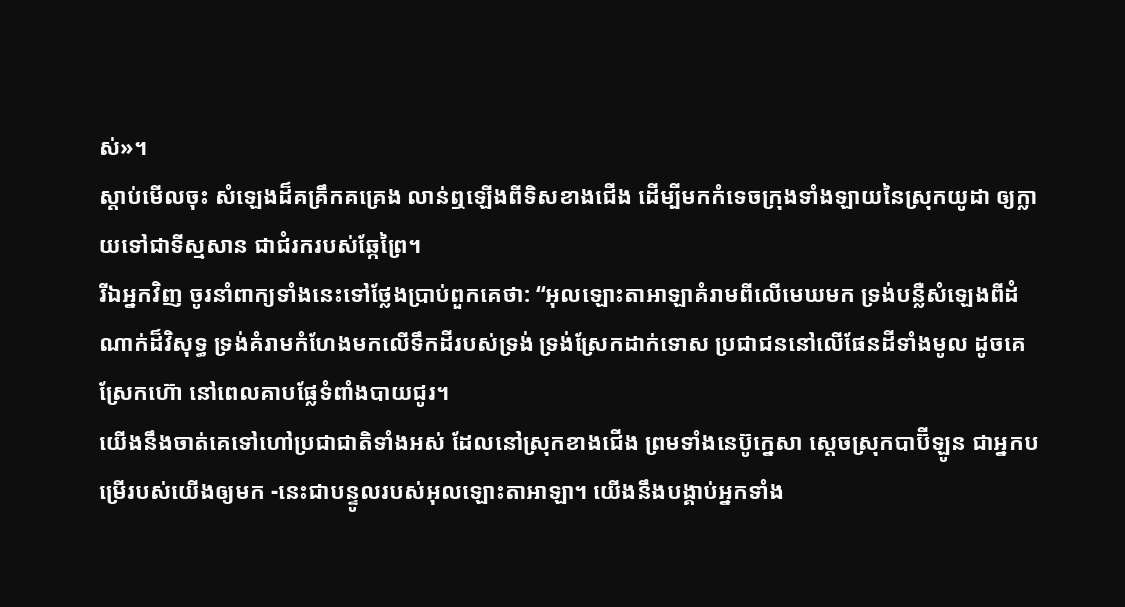ស់»។
ស្ដាប់មើលចុះ សំឡេងដ៏គគ្រឹកគគ្រេង លាន់ឮឡើងពីទិសខាងជើង ដើម្បីមកកំទេចក្រុងទាំងឡាយនៃស្រុកយូដា ឲ្យក្លាយទៅជាទីស្មសាន ជាជំរករបស់ឆ្កែព្រៃ។
រីឯអ្នកវិញ ចូរនាំពាក្យទាំងនេះទៅថ្លែងប្រាប់ពួកគេថា: “អុលឡោះតាអាឡាគំរាមពីលើមេឃមក ទ្រង់បន្លឺសំឡេងពីដំណាក់ដ៏វិសុទ្ធ ទ្រង់គំរាមកំហែងមកលើទឹកដីរបស់ទ្រង់ ទ្រង់ស្រែកដាក់ទោស ប្រជាជននៅលើផែនដីទាំងមូល ដូចគេស្រែកហ៊ោ នៅពេលគាបផ្លែទំពាំងបាយជូរ។
យើងនឹងចាត់គេទៅហៅប្រជាជាតិទាំងអស់ ដែលនៅស្រុកខាងជើង ព្រមទាំងនេប៊ូក្នេសា ស្ដេចស្រុកបាប៊ីឡូន ជាអ្នកបម្រើរបស់យើងឲ្យមក -នេះជាបន្ទូលរបស់អុលឡោះតាអាឡា។ យើងនឹងបង្គាប់អ្នកទាំង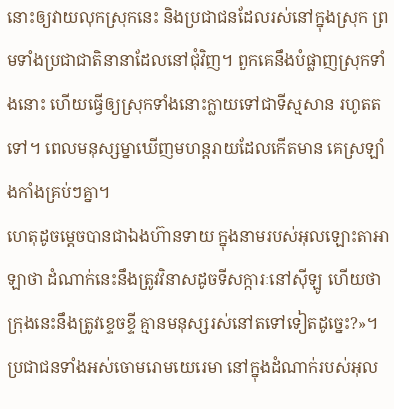នោះឲ្យវាយលុកស្រុកនេះ និងប្រជាជនដែលរស់នៅក្នុងស្រុក ព្រមទាំងប្រជាជាតិនានាដែលនៅជុំវិញ។ ពួកគេនឹងបំផ្លាញស្រុកទាំងនោះ ហើយធ្វើឲ្យស្រុកទាំងនោះក្លាយទៅជាទីស្មសាន រហូតតទៅ។ ពេលមនុស្សម្នាឃើញមហន្តរាយដែលកើតមាន គេស្រឡាំងកាំងគ្រប់ៗគ្នា។
ហេតុដូចម្ដេចបានជាឯងហ៊ានទាយ ក្នុងនាមរបស់អុលឡោះតាអាឡាថា ដំណាក់នេះនឹងត្រូវវិនាសដូចទីសក្ការៈនៅស៊ីឡូ ហើយថាក្រុងនេះនឹងត្រូវខ្ទេចខ្ទី គ្មានមនុស្សរស់នៅតទៅទៀតដូច្នេះ?»។ ប្រជាជនទាំងអស់ចោមរោមយេរេមា នៅក្នុងដំណាក់របស់អុល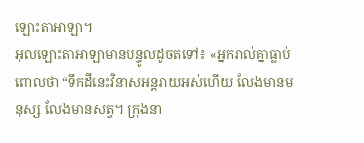ឡោះតាអាឡា។
អុលឡោះតាអាឡាមានបន្ទូលដូចតទៅ៖ «អ្នករាល់គ្នាធ្លាប់ពោលថា “ទឹកដីនេះវិនាសអន្តរាយអស់ហើយ លែងមានមនុស្ស លែងមានសត្វ។ ក្រុងនា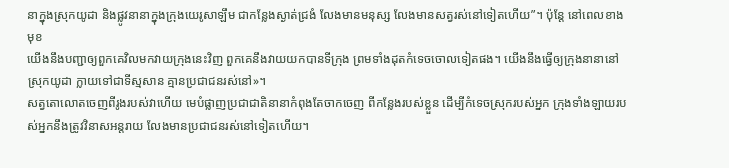នាក្នុងស្រុកយូដា និងផ្លូវនានាក្នុងក្រុងយេរូសាឡឹម ជាកន្លែងស្ងាត់ជ្រងំ លែងមានមនុស្ស លែងមានសត្វរស់នៅទៀតហើយ”។ ប៉ុន្តែ នៅពេលខាងមុខ
យើងនឹងបញ្ជាឲ្យពួកគេវិលមកវាយក្រុងនេះវិញ ពួកគេនឹងវាយយកបានទីក្រុង ព្រមទាំងដុតកំទេចចោលទៀតផង។ យើងនឹងធ្វើឲ្យក្រុងនានានៅស្រុកយូដា ក្លាយទៅជាទីស្មសាន គ្មានប្រជាជនរស់នៅ»។
សត្វតោលោតចេញពីរូងរបស់វាហើយ មេបំផ្លាញប្រជាជាតិនានាកំពុងតែចាកចេញ ពីកន្លែងរបស់ខ្លួន ដើម្បីកំទេចស្រុករបស់អ្នក ក្រុងទាំងឡាយរបស់អ្នកនឹងត្រូវវិនាសអន្តរាយ លែងមានប្រជាជនរស់នៅទៀតហើយ។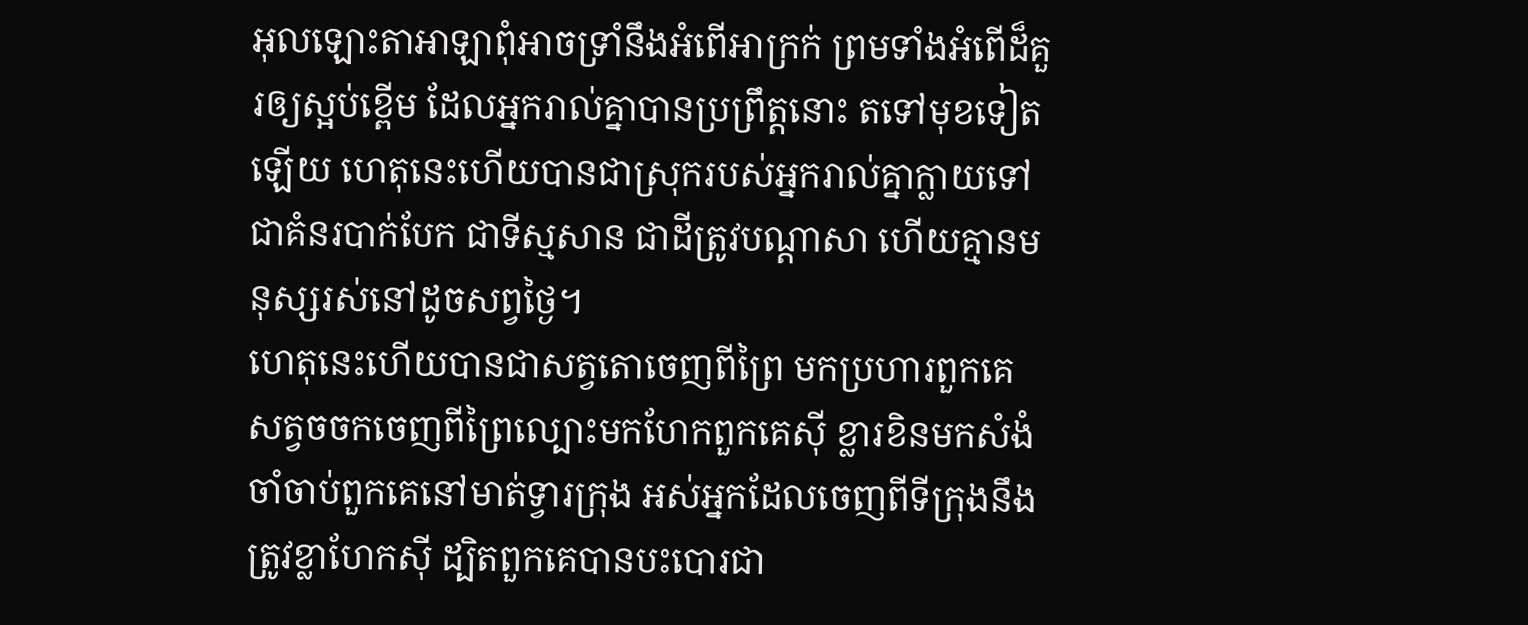អុលឡោះតាអាឡាពុំអាចទ្រាំនឹងអំពើអាក្រក់ ព្រមទាំងអំពើដ៏គួរឲ្យស្អប់ខ្ពើម ដែលអ្នករាល់គ្នាបានប្រព្រឹត្តនោះ តទៅមុខទៀតឡើយ ហេតុនេះហើយបានជាស្រុករបស់អ្នករាល់គ្នាក្លាយទៅជាគំនរបាក់បែក ជាទីស្មសាន ជាដីត្រូវបណ្ដាសា ហើយគ្មានមនុស្សរស់នៅដូចសព្វថ្ងៃ។
ហេតុនេះហើយបានជាសត្វតោចេញពីព្រៃ មកប្រហារពួកគេ សត្វចចកចេញពីព្រៃល្បោះមកហែកពួកគេស៊ី ខ្លារខិនមកសំងំចាំចាប់ពួកគេនៅមាត់ទ្វារក្រុង អស់អ្នកដែលចេញពីទីក្រុងនឹងត្រូវខ្លាហែកស៊ី ដ្បិតពួកគេបានបះបោរជា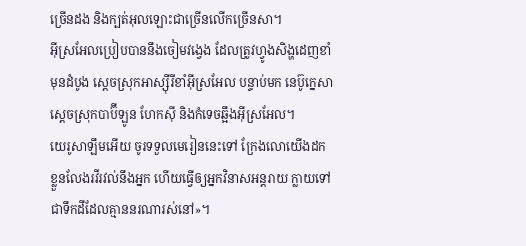ច្រើនដង និងក្បត់អុលឡោះជាច្រើនលើកច្រើនសា។
អ៊ីស្រអែលប្រៀបបាននឹងចៀមវង្វេង ដែលត្រូវហ្វូងសិង្ហដេញខាំ មុនដំបូង ស្ដេចស្រុកអាស្ស៊ីរីខាំអ៊ីស្រអែល បន្ទាប់មក នេប៊ូក្នេសាស្ដេចស្រុកបាប៊ីឡូន ហែកស៊ី និងកំទេចឆ្អឹងអ៊ីស្រអែល។
យេរូសាឡឹមអើយ ចូរទទួលមេរៀននេះទៅ ក្រែងលោយើងដកខ្លួនលែងរវីរវល់នឹងអ្នក ហើយធ្វើឲ្យអ្នកវិនាសអន្តរាយ ក្លាយទៅជាទឹកដីដែលគ្មាននរណារស់នៅ»។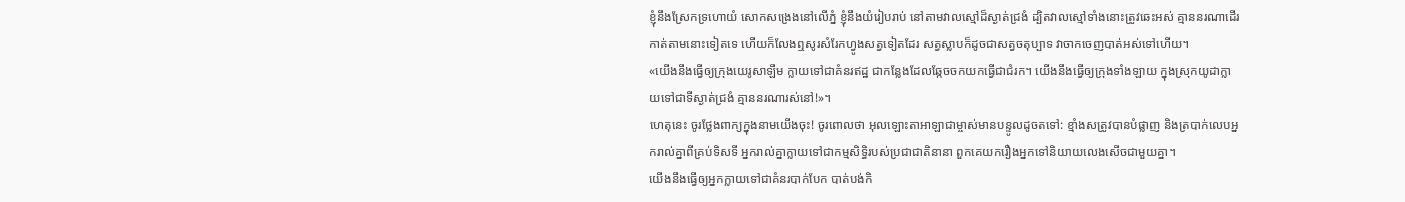ខ្ញុំនឹងស្រែកទ្រហោយំ សោកសង្រេងនៅលើភ្នំ ខ្ញុំនឹងយំរៀបរាប់ នៅតាមវាលស្មៅដ៏ស្ងាត់ជ្រងំ ដ្បិតវាលស្មៅទាំងនោះត្រូវឆេះអស់ គ្មាននរណាដើរកាត់តាមនោះទៀតទេ ហើយក៏លែងឮសូរសំរែកហ្វូងសត្វទៀតដែរ សត្វស្លាបក៏ដូចជាសត្វចតុប្បាទ វាចាកចេញបាត់អស់ទៅហើយ។
«យើងនឹងធ្វើឲ្យក្រុងយេរូសាឡឹម ក្លាយទៅជាគំនរឥដ្ឋ ជាកន្លែងដែលឆ្កែចចកយកធ្វើជាជំរក។ យើងនឹងធ្វើឲ្យក្រុងទាំងឡាយ ក្នុងស្រុកយូដាក្លាយទៅជាទីស្ងាត់ជ្រងំ គ្មាននរណារស់នៅ!»។
ហេតុនេះ ចូរថ្លែងពាក្យក្នុងនាមយើងចុះ! ចូរពោលថា អុលឡោះតាអាឡាជាម្ចាស់មានបន្ទូលដូចតទៅ: ខ្មាំងសត្រូវបានបំផ្លាញ និងត្របាក់លេបអ្នករាល់គ្នាពីគ្រប់ទិសទី អ្នករាល់គ្នាក្លាយទៅជាកម្មសិទ្ធិរបស់ប្រជាជាតិនានា ពួកគេយករឿងអ្នកទៅនិយាយលេងសើចជាមួយគ្នា។
យើងនឹងធ្វើឲ្យអ្នកក្លាយទៅជាគំនរបាក់បែក បាត់បង់កិ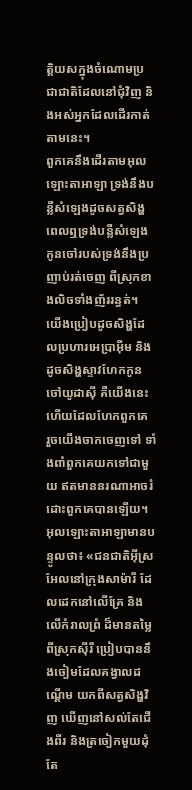ត្តិយសក្នុងចំណោមប្រជាជាតិដែលនៅជុំវិញ និងអស់អ្នកដែលដើរកាត់តាមនេះ។
ពួកគេនឹងដើរតាមអុលឡោះតាអាឡា ទ្រង់នឹងបន្លឺសំឡេងដូចសត្វសិង្ហ ពេលឮទ្រង់បន្លឺសំឡេង កូនចៅរបស់ទ្រង់នឹងប្រញាប់រត់ចេញ ពីស្រុកខាងលិចទាំងញ័ររន្ធត់។
យើងប្រៀបដូចសិង្ហដែលប្រហារអេប្រាអ៊ីម និងដូចសិង្ហស្ទាវហែកកូនចៅយូដាស៊ី គឺយើងនេះហើយដែលហែកពួកគេ រួចយើងចាកចេញទៅ ទាំងពាំពួកគេយកទៅជាមួយ ឥតមាននរណាអាចរំដោះពួកគេបានឡើយ។
អុលឡោះតាអាឡាមានបន្ទូលថា៖ «ជនជាតិអ៊ីស្រអែលនៅក្រុងសាម៉ារី ដែលដេកនៅលើគ្រែ និងលើកំរាលព្រំ ដ៏មានតម្លៃពីស្រុកស៊ីរី ប្រៀបបាននឹងចៀមដែលគង្វាលដណ្ដើម យកពីសត្វសិង្ហវិញ ឃើញនៅសល់តែជើងពីរ និងត្រចៀកមួយដុំតែ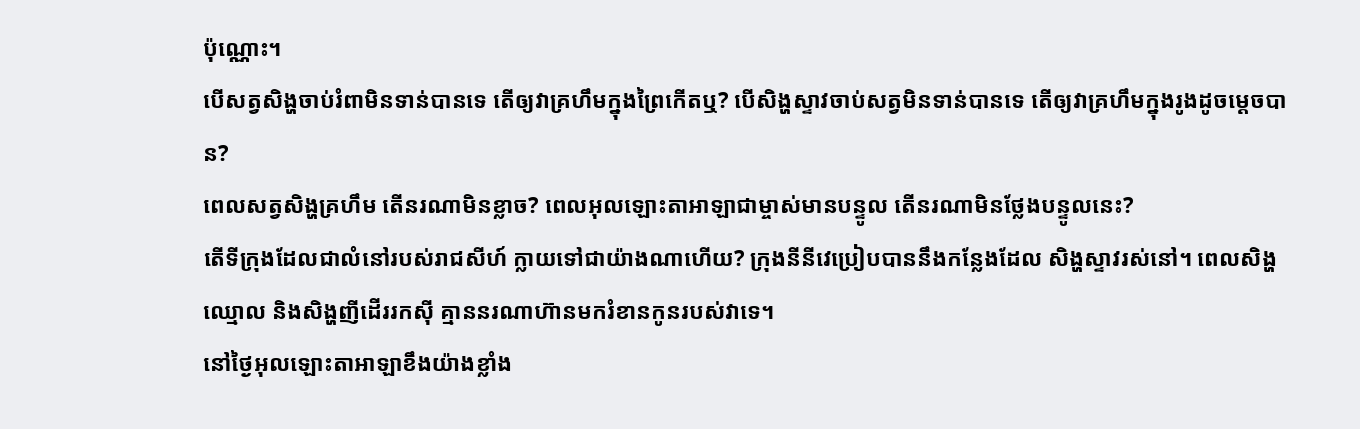ប៉ុណ្ណោះ។
បើសត្វសិង្ហចាប់រំពាមិនទាន់បានទេ តើឲ្យវាគ្រហឹមក្នុងព្រៃកើតឬ? បើសិង្ហស្ទាវចាប់សត្វមិនទាន់បានទេ តើឲ្យវាគ្រហឹមក្នុងរូងដូចម្ដេចបាន?
ពេលសត្វសិង្ហគ្រហឹម តើនរណាមិនខ្លាច? ពេលអុលឡោះតាអាឡាជាម្ចាស់មានបន្ទូល តើនរណាមិនថ្លែងបន្ទូលនេះ?
តើទីក្រុងដែលជាលំនៅរបស់រាជសីហ៍ ក្លាយទៅជាយ៉ាងណាហើយ? ក្រុងនីនីវេប្រៀបបាននឹងកន្លែងដែល សិង្ហស្ទាវរស់នៅ។ ពេលសិង្ហឈ្មោល និងសិង្ហញីដើររកស៊ី គ្មាននរណាហ៊ានមករំខានកូនរបស់វាទេ។
នៅថ្ងៃអុលឡោះតាអាឡាខឹងយ៉ាងខ្លាំង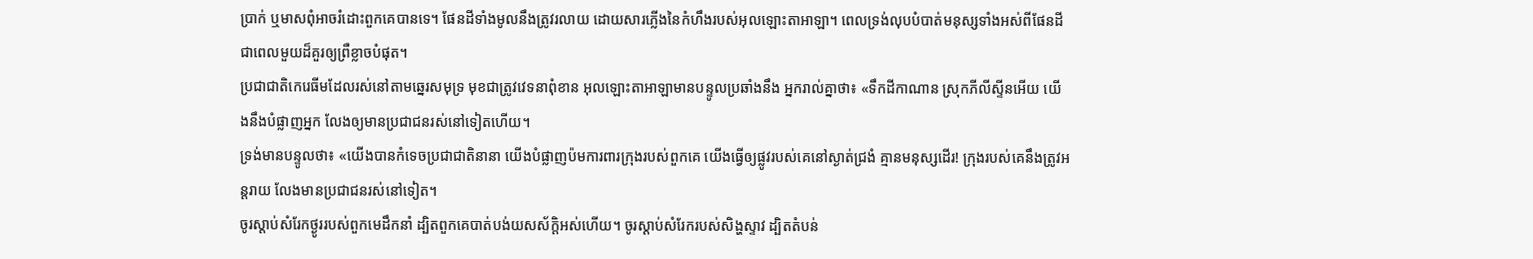ប្រាក់ ឬមាសពុំអាចរំដោះពួកគេបានទេ។ ផែនដីទាំងមូលនឹងត្រូវរលាយ ដោយសារភ្លើងនៃកំហឹងរបស់អុលឡោះតាអាឡា។ ពេលទ្រង់លុបបំបាត់មនុស្សទាំងអស់ពីផែនដី ជាពេលមួយដ៏គួរឲ្យព្រឺខ្លាចបំផុត។
ប្រជាជាតិកេរេធីមដែលរស់នៅតាមឆ្នេរសមុទ្រ មុខជាត្រូវវេទនាពុំខាន អុលឡោះតាអាឡាមានបន្ទូលប្រឆាំងនឹង អ្នករាល់គ្នាថា៖ «ទឹកដីកាណាន ស្រុកភីលីស្ទីនអើយ យើងនឹងបំផ្លាញអ្នក លែងឲ្យមានប្រជាជនរស់នៅទៀតហើយ។
ទ្រង់មានបន្ទូលថា៖ «យើងបានកំទេចប្រជាជាតិនានា យើងបំផ្លាញប៉មការពារក្រុងរបស់ពួកគេ យើងធ្វើឲ្យផ្លូវរបស់គេនៅស្ងាត់ជ្រងំ គ្មានមនុស្សដើរ! ក្រុងរបស់គេនឹងត្រូវអន្តរាយ លែងមានប្រជាជនរស់នៅទៀត។
ចូរស្ដាប់សំរែកថ្ងូររបស់ពួកមេដឹកនាំ ដ្បិតពួកគេបាត់បង់យសស័ក្ដិអស់ហើយ។ ចូរស្ដាប់សំរែករបស់សិង្ហស្ទាវ ដ្បិតតំបន់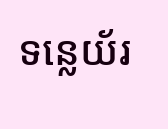ទន្លេយ័រ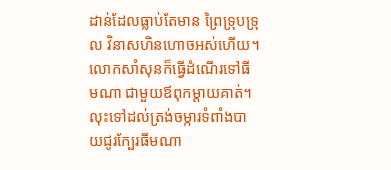ដាន់ដែលធ្លាប់តែមាន ព្រៃទ្រុបទ្រុល វិនាសហិនហោចអស់ហើយ។
លោកសាំសុនក៏ធ្វើដំណើរទៅធីមណា ជាមួយឪពុកម្តាយគាត់។ លុះទៅដល់ត្រង់ចម្ការទំពាំងបាយជូរក្បែរធីមណា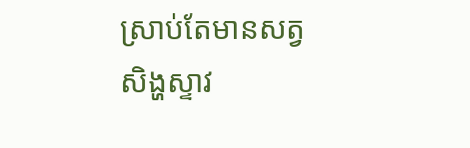ស្រាប់តែមានសត្វសិង្ហស្ទាវ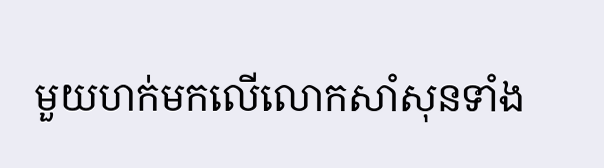មួយហក់មកលើលោកសាំសុនទាំង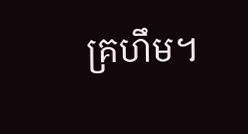គ្រហឹម។